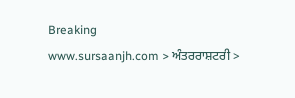Breaking
www.sursaanjh.com > ਅੰਤਰਰਾਸ਼ਟਰੀ >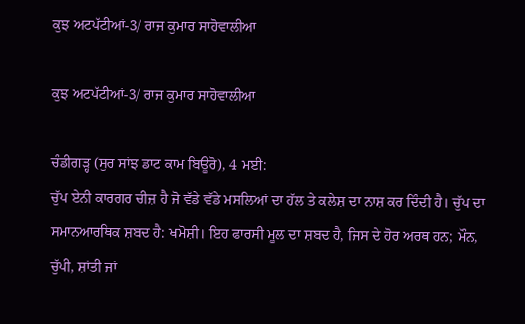ਕੁਝ ਅਟਪੱਟੀਆਂ-3/ ਰਾਜ ਕੁਮਾਰ ਸਾਹੋਵਾਲੀਆ

ਕੁਝ ਅਟਪੱਟੀਆਂ-3/ ਰਾਜ ਕੁਮਾਰ ਸਾਹੋਵਾਲੀਆ

ਚੰਡੀਗੜ੍ਹ (ਸੁਰ ਸਾਂਝ ਡਾਟ ਕਾਮ ਬਿਊਰੋ), 4 ਮਈ:
ਚੁੱਪ ਏਨੀ ਕਾਰਗਰ ਚੀਜ਼ ਹੈ ਜੋ ਵੱਡੇ ਵੱਡੇ ਮਸਲਿਆਂ ਦਾ ਹੱਲ ਤੇ ਕਲੇਸ਼ ਦਾ ਨਾਸ਼ ਕਰ ਦਿੰਦੀ ਹੈ। ਚੁੱਪ ਦਾ ਸਮਾਨਆਰਥਿਕ ਸ਼ਬਦ ਹੈ: ਖਮੋਸ਼ੀ। ਇਹ ਫਾਰਸੀ ਮੂਲ ਦਾ ਸ਼ਬਦ ਹੈ, ਜਿਸ ਦੇ ਹੋਰ ਅਰਥ ਹਨ; ਮੌਨ, ਚੁੱਪੀ, ਸ਼ਾਂਤੀ ਜਾਂ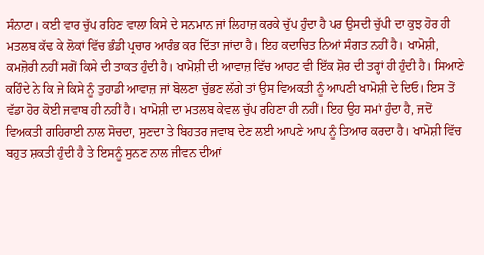ਸੰਨਾਟਾ। ਕਈ ਵਾਰ ਚੁੱਪ ਰਹਿਣ ਵਾਲਾ ਕਿਸੇ ਦੇ ਸਨਮਾਨ ਜਾਂ ਲਿਹਾਜ਼ ਕਰਕੇ ਚੁੱਪ ਹੁੰਦਾ ਹੈ ਪਰ ਉਸਦੀ ਚੁੱਪੀ ਦਾ ਕੁਝ ਹੋਰ ਹੀ ਮਤਲਬ ਕੱਢ ਕੇ ਲੋਕਾਂ ਵਿੱਚ ਭੰਡੀ ਪ੍ਰਚਾਰ ਆਰੰਭ ਕਰ ਦਿੱਤਾ ਜਾਂਦਾ ਹੈ। ਇਹ ਕਦਾਚਿਤ ਨਿਆਂ ਸੰਗਤ ਨਹੀਂ ਹੈ। ਖਾਮੋਸ਼ੀ, ਕਮਜ਼ੋਰੀ ਨਹੀਂ ਸਗੋਂ ਕਿਸੇ ਦੀ ਤਾਕਤ ਹੁੰਦੀ ਹੈ। ਖਾਮੋਸ਼ੀ ਦੀ ਆਵਾਜ਼ ਵਿੱਚ ਆਹਟ ਵੀ ਇੱਕ ਸ਼ੋਰ ਦੀ ਤਰ੍ਹਾਂ ਹੀ ਹੁੰਦੀ ਹੈ। ਸਿਆਣੇ ਕਹਿੰਦੇ ਨੇ ਕਿ ਜੇ ਕਿਸੇ ਨੂੰ ਤੁਹਾਡੀ ਆਵਾਜ਼ ਜਾਂ ਬੋਲਣਾ ਚੁੱਭਣ ਲੱਗੇ ਤਾਂ ਉਸ ਵਿਅਕਤੀ ਨੂੰ ਆਪਣੀ ਖਾਮੋਸ਼ੀ ਦੇ ਦਿਓ। ਇਸ ਤੋਂ ਵੱਡਾ ਹੋਰ ਕੋਈ ਜਵਾਬ ਹੀ ਨਹੀਂ ਹੈ। ਖਾਮੋਸ਼ੀ ਦਾ ਮਤਲਬ ਕੇਵਲ ਚੁੱਪ ਰਹਿਣਾ ਹੀ ਨਹੀਂ। ਇਹ ਉਹ ਸਮਾਂ ਹੁੰਦਾ ਹੈ, ਜਦੋਂ ਵਿਅਕਤੀ ਗਹਿਰਾਈ ਨਾਲ ਸੋਚਦਾ, ਸੁਣਦਾ ਤੇ ਬਿਹਤਰ ਜਵਾਬ ਦੇਣ ਲਈ ਆਪਣੇ ਆਪ ਨੂੰ ਤਿਆਰ ਕਰਦਾ ਹੈ। ਖਾਮੋਸ਼ੀ ਵਿੱਚ ਬਹੁਤ ਸ਼ਕਤੀ ਹੁੰਦੀ ਹੈ ਤੇ ਇਸਨੂੰ ਸੁਨਣ ਨਾਲ ਜੀਵਨ ਦੀਆਂ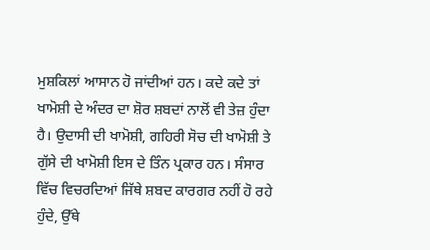ਮੁਸ਼ਕਿਲਾਂ ਆਸਾਨ ਹੋ ਜਾਂਦੀਆਂ ਹਨ। ਕਦੇ ਕਦੇ ਤਾਂ ਖਾਮੋਸ਼ੀ ਦੇ ਅੰਦਰ ਦਾ ਸ਼ੋਰ ਸ਼ਬਦਾਂ ਨਾਲੋਂ ਵੀ ਤੇਜ਼ ਹੁੰਦਾ ਹੈ। ਉਦਾਸੀ ਦੀ ਖਾਮੋਸ਼ੀ, ਗਹਿਰੀ ਸੋਚ ਦੀ ਖਾਮੋਸ਼ੀ ਤੇ ਗੁੱਸੇ ਦੀ ਖਾਮੋਸ਼ੀ ਇਸ ਦੇ ਤਿੰਨ ਪ੍ਰਕਾਰ ਹਨ। ਸੰਸਾਰ ਵਿੱਚ ਵਿਚਰਦਿਆਂ ਜਿੱਥੇ ਸ਼ਬਦ ਕਾਰਗਰ ਨਹੀਂ ਹੋ ਰਹੇ ਹੁੰਦੇ, ਉੱਥੇ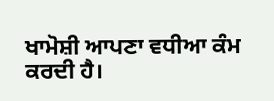ਖਾਮੋਸ਼ੀ ਆਪਣਾ ਵਧੀਆ ਕੰਮ ਕਰਦੀ ਹੈ।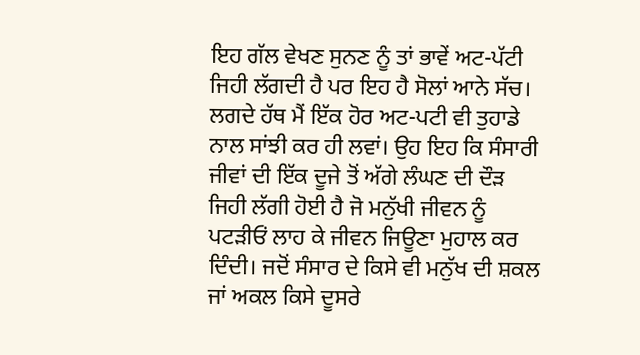ਇਹ ਗੱਲ ਵੇਖਣ ਸੁਨਣ ਨੂੰ ਤਾਂ ਭਾਵੇਂ ਅਟ-ਪੱਟੀ ਜਿਹੀ ਲੱਗਦੀ ਹੈ ਪਰ ਇਹ ਹੈ ਸੋਲਾਂ ਆਨੇ ਸੱਚ।
ਲਗਦੇ ਹੱਥ ਮੈਂ ਇੱਕ ਹੋਰ ਅਟ-ਪਟੀ ਵੀ ਤੁਹਾਡੇ ਨਾਲ ਸਾਂਝੀ ਕਰ ਹੀ ਲਵਾਂ। ਉਹ ਇਹ ਕਿ ਸੰਸਾਰੀ ਜੀਵਾਂ ਦੀ ਇੱਕ ਦੂਜੇ ਤੋਂ ਅੱਗੇ ਲੰਘਣ ਦੀ ਦੌੜ ਜਿਹੀ ਲੱਗੀ ਹੋਈ ਹੈ ਜੋ ਮਨੁੱਖੀ ਜੀਵਨ ਨੂੰ ਪਟੜੀਓਂ ਲਾਹ ਕੇ ਜੀਵਨ ਜਿਊਣਾ ਮੁਹਾਲ ਕਰ ਦਿੰਦੀ। ਜਦੋਂ ਸੰਸਾਰ ਦੇ ਕਿਸੇ ਵੀ ਮਨੁੱਖ ਦੀ ਸ਼ਕਲ ਜਾਂ ਅਕਲ ਕਿਸੇ ਦੂਸਰੇ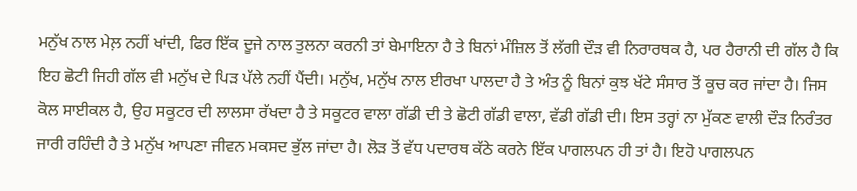ਮਨੁੱਖ ਨਾਲ ਮੇਲ਼ ਨਹੀਂ ਖਾਂਦੀ, ਫਿਰ ਇੱਕ ਦੂਜੇ ਨਾਲ ਤੁਲਨਾ ਕਰਨੀ ਤਾਂ ਬੇਮਾਇਨਾ ਹੈ ਤੇ ਬਿਨਾਂ ਮੰਜ਼ਿਲ ਤੋਂ ਲੱਗੀ ਦੌੜ ਵੀ ਨਿਰਾਰਥਕ ਹੈ, ਪਰ ਹੈਰਾਨੀ ਦੀ ਗੱਲ ਹੈ ਕਿ ਇਹ ਛੋਟੀ ਜਿਹੀ ਗੱਲ ਵੀ ਮਨੁੱਖ ਦੇ ਪਿੜ ਪੱਲੇ ਨਹੀਂ ਪੈਂਦੀ। ਮਨੁੱਖ, ਮਨੁੱਖ ਨਾਲ ਈਰਖਾ ਪਾਲਦਾ ਹੈ ਤੇ ਅੰਤ ਨੂੰ ਬਿਨਾਂ ਕੁਝ ਖੱਟੇ ਸੰਸਾਰ ਤੋਂ ਕੂਚ ਕਰ ਜਾਂਦਾ ਹੈ। ਜਿਸ ਕੋਲ ਸਾਈਕਲ ਹੈ, ਉਹ ਸਕੂਟਰ ਦੀ ਲਾਲਸਾ ਰੱਖਦਾ ਹੈ ਤੇ ਸਕੂਟਰ ਵਾਲਾ ਗੱਡੀ ਦੀ ਤੇ ਛੋਟੀ ਗੱਡੀ ਵਾਲਾ, ਵੱਡੀ ਗੱਡੀ ਦੀ। ਇਸ ਤਰ੍ਹਾਂ ਨਾ ਮੁੱਕਣ ਵਾਲੀ ਦੌੜ ਨਿਰੰਤਰ ਜਾਰੀ ਰਹਿੰਦੀ ਹੈ ਤੇ ਮਨੁੱਖ ਆਪਣਾ ਜੀਵਨ ਮਕਸਦ ਭੁੱਲ ਜਾਂਦਾ ਹੈ। ਲੋੜ ਤੋਂ ਵੱਧ ਪਦਾਰਥ ਕੱਠੇ ਕਰਨੇ ਇੱਕ ਪਾਗਲਪਨ ਹੀ ਤਾਂ ਹੈ। ਇਹੋ ਪਾਗਲਪਨ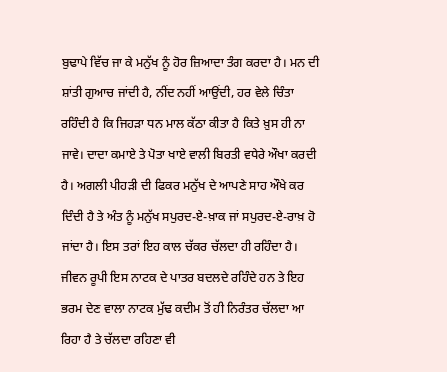ਬੁਢਾਪੇ ਵਿੱਚ ਜਾ ਕੇ ਮਨੁੱਖ ਨੂੰ ਹੋਰ ਜ਼ਿਆਦਾ ਤੰਗ ਕਰਦਾ ਹੈ। ਮਨ ਦੀ ਸ਼ਾਂਤੀ ਗੁਆਚ ਜਾਂਦੀ ਹੈ, ਨੀਂਦ ਨਹੀਂ ਆਉਂਦੀ, ਹਰ ਵੇਲੇ ਚਿੰਤਾ ਰਹਿੰਦੀ ਹੈ ਕਿ ਜਿਹੜਾ ਧਨ ਮਾਲ ਕੱਠਾ ਕੀਤਾ ਹੈ ਕਿਤੇ ਖ਼ੁਸ ਹੀ ਨਾ ਜਾਵੇ। ਦਾਦਾ ਕਮਾਏ ਤੇ ਪੋਤਾ ਖਾਏ ਵਾਲੀ ਬਿਰਤੀ ਵਧੇਰੇ ਔਖਾ ਕਰਦੀ ਹੈ। ਅਗਲੀ ਪੀਹੜੀ ਦੀ ਫਿਕਰ ਮਨੁੱਖ ਦੇ ਆਪਣੇ ਸਾਹ ਔਖੇ ਕਰ ਦਿੰਦੀ ਹੈ ਤੇ ਅੰਤ ਨੂੰ ਮਨੁੱਖ ਸਪੁਰਦ-ਏ-ਖ਼ਾਕ ਜਾਂ ਸਪੁਰਦ-ਏ-ਰਾਖ਼ ਹੋ ਜਾਂਦਾ ਹੈ। ਇਸ ਤਰਾਂ ਇਹ ਕਾਲ ਚੱਕਰ ਚੱਲਦਾ ਹੀ ਰਹਿੰਦਾ ਹੈ। ਜੀਵਨ ਰੂਪੀ ਇਸ ਨਾਟਕ ਦੇ ਪਾਤਰ ਬਦਲਦੇ ਰਹਿੰਦੇ ਹਨ ਤੇ ਇਹ ਭਰਮ ਦੇਣ ਵਾਲਾ ਨਾਟਕ ਮੁੱਢ ਕਦੀਮ ਤੋਂ ਹੀ ਨਿਰੰਤਰ ਚੱਲਦਾ ਆ ਰਿਹਾ ਹੈ ਤੇ ਚੱਲਦਾ ਰਹਿਣਾ ਵੀ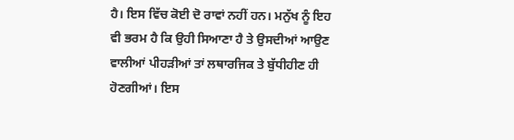ਹੈ। ਇਸ ਵਿੱਚ ਕੋਈ ਦੋ ਰਾਵਾਂ ਨਹੀਂ ਹਨ। ਮਨੁੱਖ ਨੂੰ ਇਹ ਵੀ ਭਰਮ ਹੈ ਕਿ ਉਹੀ ਸਿਆਣਾ ਹੈ ਤੇ ਉਸਦੀਆਂ ਆਉਣ ਵਾਲੀਆਂ ਪੀਹੜੀਆਂ ਤਾਂ ਲਥਾਰਜਿਕ ਤੇ ਬੁੱਧੀਹੀਣ ਹੀ ਹੋਣਗੀਆਂ। ਇਸ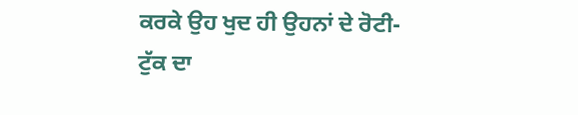ਕਰਕੇ ਉਹ ਖੁਦ ਹੀ ਉਹਨਾਂ ਦੇ ਰੋਟੀ-ਟੁੱਕ ਦਾ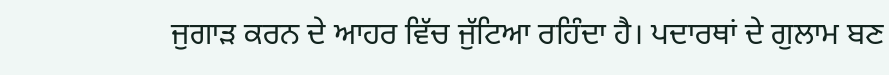ਜੁਗਾੜ ਕਰਨ ਦੇ ਆਹਰ ਵਿੱਚ ਜੁੱਟਿਆ ਰਹਿੰਦਾ ਹੈ। ਪਦਾਰਥਾਂ ਦੇ ਗੁਲਾਮ ਬਣ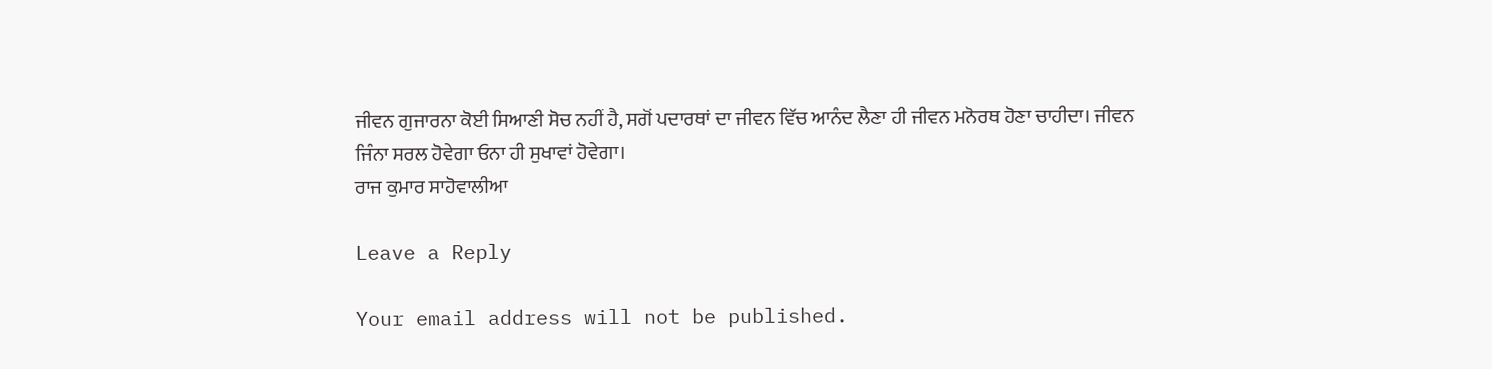ਜੀਵਨ ਗੁਜਾਰਨਾ ਕੋਈ ਸਿਆਣੀ ਸੋਚ ਨਹੀਂ ਹੈ, ਸਗੋਂ ਪਦਾਰਥਾਂ ਦਾ ਜੀਵਨ ਵਿੱਚ ਆਨੰਦ ਲੈਣਾ ਹੀ ਜੀਵਨ ਮਨੋਰਥ ਹੋਣਾ ਚਾਹੀਦਾ। ਜੀਵਨ ਜਿੰਨਾ ਸਰਲ ਹੋਵੇਗਾ ਓਨਾ ਹੀ ਸੁਖਾਵਾਂ ਹੋਵੇਗਾ।
ਰਾਜ ਕੁਮਾਰ ਸਾਹੋਵਾਲੀਆ

Leave a Reply

Your email address will not be published.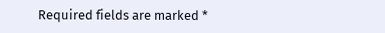Required fields are marked *